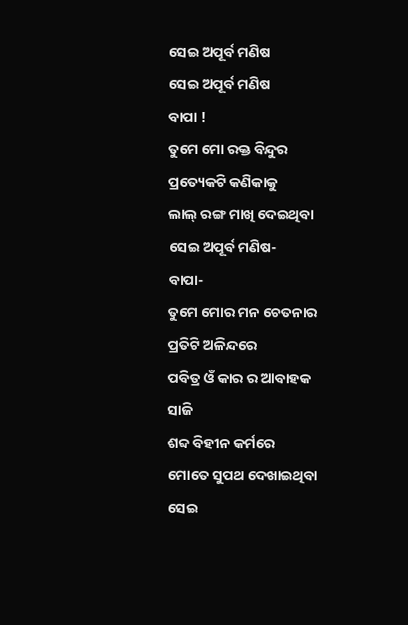ସେଇ ଅପୂର୍ବ ମଣିଷ
ସେଇ ଅପୂର୍ବ ମଣିଷ
ବାପା !
ତୁମେ ମୋ ରକ୍ତ ବିନ୍ଦୁର
ପ୍ରତ୍ୟେକଟି କଣିକାକୁ
ଲାଲ୍ ରଙ୍ଗ ମାଖି ଦେଇଥିବା
ସେଇ ଅପୂର୍ବ ମଣିଷ-
ବାପା-
ତୁମେ ମୋର ମନ ଚେତନାର
ପ୍ରତିଟି ଅଳିନ୍ଦରେ
ପବିତ୍ର ଓଁ କାର ର ଆବାହକ ସାଜି
ଶବ୍ଦ ବିହୀନ କର୍ମରେ
ମୋତେ ସୁପଥ ଦେଖାଇଥିବା
ସେଇ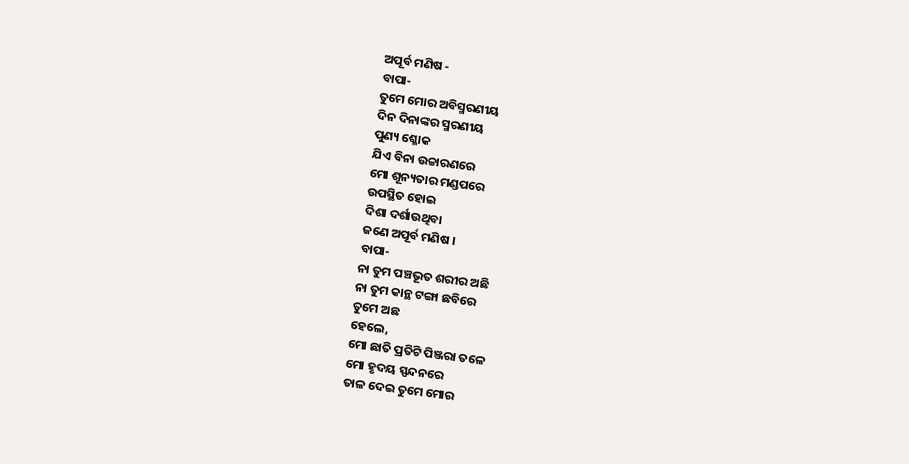ଅପୂର୍ବ ମଣିଷ -
ବାପା-
ତୁମେ ମୋର ଅବିସ୍ମରଣୀୟ
ଦିନ ଦିନାଙ୍କର ସ୍ମରଣୀୟ
ପୁଣ୍ୟ ଶ୍ଳୋକ
ଯିଏ ବିନା ଉଚ୍ଚାରଣରେ
ମୋ ଶୂନ୍ୟତାର ମଣ୍ଡପରେ
ଉପସ୍ଥିତ ହୋଇ
ଦିଶା ଦର୍ଶାଉଥିବା
ଜଣେ ଅପୂର୍ବ ମଣିଷ ।
ବାପା-
ନା ତୁମ ପଞ୍ଚଭୂତ ଶରୀର ଅଛି
ନା ତୁମ କାନ୍ଥ ଟଙ୍ଗା ଛବିରେ
ତୁମେ ଅଛ
ହେଲେ,
ମୋ ଛାତି ପ୍ରତିଟି ପିଞ୍ଜରା ତଳେ
ମୋ ହୃଦୟ ସ୍ପନ୍ଦନରେ
ତାଳ ଦେଇ ତୁମେ ମୋର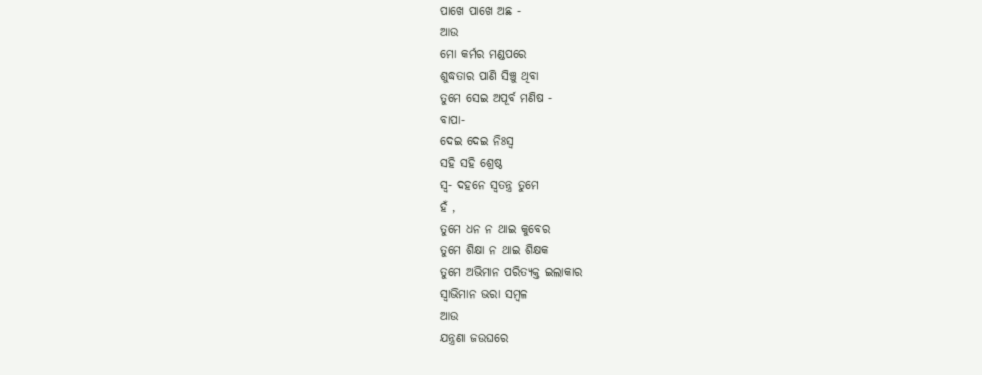ପାଖେ ପାଖେ ଅଛ -
ଆଉ
ମୋ କର୍ମର ମଣ୍ଡପରେ
ଶୁଦ୍ଧତାର ପାଣି ସିଞ୍ଚୁ ଥିବା
ତୁମେ ସେଇ ଅପୂର୍ବ ମଣିଷ -
ବାପା-
ଦେଇ ଦେଇ ନିଃସ୍ଵ
ସହି ସହି ଶ୍ରେଷ୍ଠ
ସ୍ୱ- ଦହନେ ସ୍ୱତନ୍ତ୍ର ତୁମେ
ହଁ ,
ତୁମେ ଧନ ନ ଥାଇ କୁବେର
ତୁମେ ଶିକ୍ଷା ନ ଥାଇ ଶିକ୍ଷକ
ତୁମେ ଅଭିମାନ ପରିତ୍ୟକ୍ତ ଇଲାକାର
ସ୍ୱାଭିମାନ ଭରା ସମ୍ବଳ
ଆଉ
ଯନ୍ତ୍ରଣା ଜଉଘରେ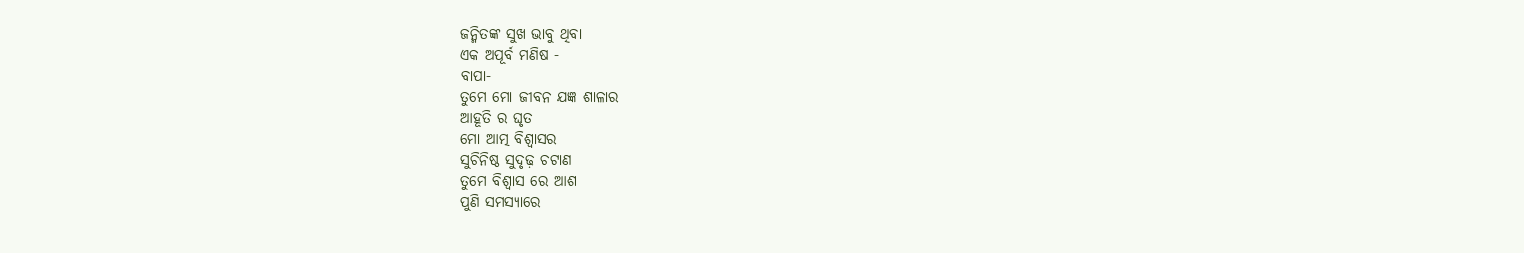ଜନ୍ମିତଙ୍କ ସୁଖ ଭାବୁ ଥିବା
ଏକ ଅପୂର୍ବ ମଣିଷ -
ବାପା-
ତୁମେ ମୋ ଜୀବନ ଯଜ୍ଞ ଶାଳାର
ଆହୂତି ର ଘୃତ
ମୋ ଆତ୍ମ ବିଶ୍ୱାସର
ସୁଚିନିଷ୍ଠ ସୁଦୃଢ଼ ଚଟାଣ
ତୁମେ ବିଶ୍ୱାସ ରେ ଆଶ
ପୁଣି ସମସ୍ୟାରେ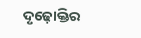ଦୃଢ଼ୋକ୍ତିର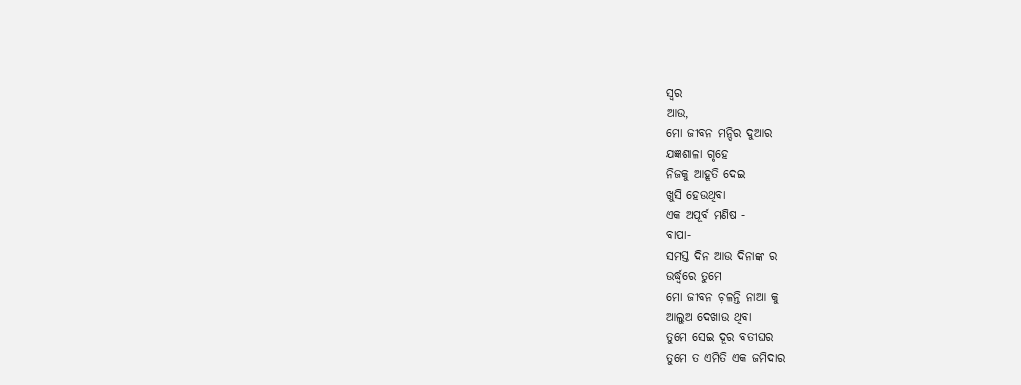ସ୍ୱର
ଆଉ,
ମୋ ଜୀବନ ମନ୍ଦିର ଦୁଆର
ଯଜ୍ଞଶାଳା ଗୃହେ
ନିଜକୁ ଆହୂତି ଦେଇ
ଖୁସି ହେଉଥିବା
ଏକ ଅପୂର୍ବ ମଣିଷ -
ବାପା-
ସମସ୍ତ ଦିନ ଆଉ ଦିନାଙ୍କ ର
ଉର୍ଦ୍ଧ୍ଵରେ ତୁମେ
ମୋ ଜୀବନ ଚ଼ଳନ୍ତି ନାଆ କୁ
ଆଲୁଅ ଦେଖାଉ ଥିବା
ତୁମେ ସେଇ ଦୂର ବତୀଘର
ତୁମେ ତ ଏମିତି ଏକ ଜମିଦାର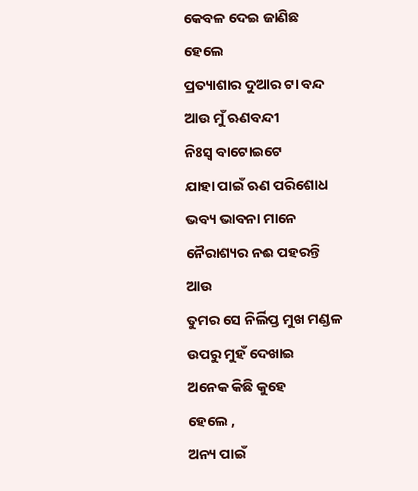କେବଳ ଦେଇ ଜାଣିଛ
ହେଲେ
ପ୍ରତ୍ୟାଶାର ଦୁଆର ଟା ବନ୍ଦ
ଆଉ ମୁଁ ଋଣବନ୍ଦୀ
ନିଃସ୍ଵ ବାଟୋଇଟେ
ଯାହା ପାଇଁ ଋଣ ପରିଶୋଧ
ଭବ୍ୟ ଭାବନା ମାନେ
ନୈରାଶ୍ୟର ନଈ ପହରନ୍ତି
ଆଉ
ତୁମର ସେ ନିର୍ଲିପ୍ତ ମୁଖ ମଣ୍ଡଳ
ଉପରୁ ମୁହଁ ଦେଖାଇ
ଅନେକ କିଛି କୁହେ
ହେଲେ ,
ଅନ୍ୟ ପାଇଁ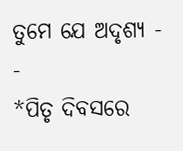ତୁମେ ଯେ ଅଦୃଶ୍ୟ - -
*ପିତୃ ଦିବସରେ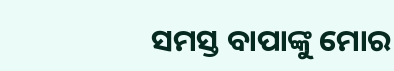ସମସ୍ତ ବାପାଙ୍କୁ ମୋର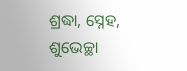ଶ୍ରଦ୍ଧା, ସ୍ନେହ, ଶୁଭେଚ୍ଛା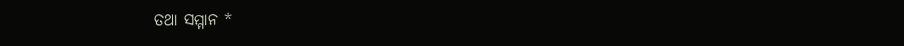ତଥା ସମ୍ମାନ *